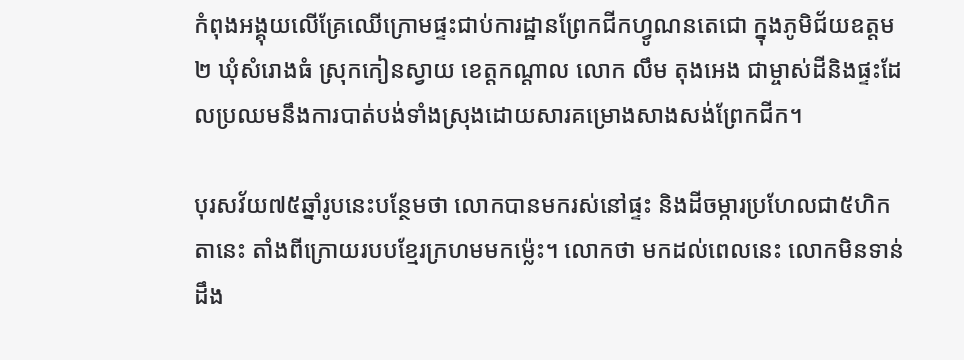កំពុងអង្គុយលើគ្រែឈើក្រោមផ្ទះជាប់ការដ្ឋានព្រែកជីកហ្វូណនតេជោ ក្នុងភូមិជ័យឧត្តម២ ឃុំសំរោងធំ ស្រុកកៀនស្វាយ ខេត្តកណ្តាល លោក លឹម តុងអេង ជាម្ចាស់ដីនិងផ្ទះដែលប្រឈមនឹងការបាត់បង់ទាំងស្រុងដោយសារគម្រោងសាងសង់ព្រែកជីក។

បុរសវ័យ៧៥ឆ្នាំរូបនេះបន្ថែមថា លោកបានមករស់នៅផ្ទះ និងដីចម្ការប្រហែលជា៥ហិកតានេះ តាំងពីក្រោយរបបខ្មែរក្រហមមកម្ល៉េះ។ លោកថា មកដល់ពេលនេះ លោកមិនទាន់ដឹង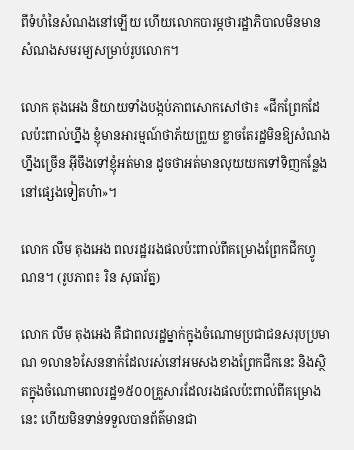ពីទំហំនៃសំណងនៅឡើយ ហើយលោកបារម្ភថារដ្ឋាភិបាលមិនមានសំណងសមរម្យសម្រាប់រូបលោក។

លោក តុងអេង និយាយទាំងបង្កប់ភាពសោកសៅថា៖ «ជីកព្រែកដែលប៉ះពាល់ហ្នឹង ខ្ញុំមានអារម្មណ៍ថាភ័យព្រួយ ខ្លាចតែរដ្ឋមិនឱ្យសំណងហ្នឹងច្រើន អ៊ីចឹងទៅខ្ញុំអត់មាន ដូចថាអត់មានលុយយកទៅទិញកន្លែងនៅផ្សេងទៀតហ៎ា»។

លោក លឹម តុងអេង ពលរដ្ឋររងផលប៉ះពាល់ពីគម្រោងព្រែកជីកហ្វូណន។ (រូបភាព៖ រិន សុធារ័ត្ន)

លោក លឹម តុងអេង គឺជាពលរដ្ឋម្នាក់ក្នុងចំណោមប្រជាជនសរុបប្រមាណ ១លាន៦សែននាក់ដែលរស់នៅអមសងខាងព្រែកជីកនេះ និងស្ថិតក្នុងចំណោមពលរដ្ឋ១៥០០គ្រួសារដែលរងផលប៉ះពាល់ពីគម្រោងនេះ ហើយមិនទាន់ទទួលបានព័ត៌មានជា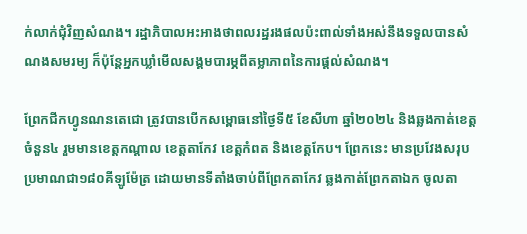ក់លាក់ជុំវិញសំណង។ រដ្ឋាភិបាលអះអាងថាពលរដ្ឋរងផលប៉ះពាល់ទាំងអស់នឹងទទួលបានសំណងសមរម្យ ក៏ប៉ុន្តែអ្នកឃ្លាំមើលសង្គមបារម្ភពីតម្លាភាពនៃការផ្តល់សំណង។

ព្រែកជីកហ្វូនណនតេជោ ត្រូវបានបើកសម្ពោធនៅថ្ងៃទី៥ ខែសីហា ឆ្នាំ២០២៤ និងឆ្លងកាត់ខេត្តចំនួន៤ រួមមានខេត្តកណ្តាល ខេត្តតាកែវ ខេត្តកំពត និងខេត្តកែប។ ព្រែកនេះ មានប្រវែងសរុបប្រមាណជា១៨០គីឡូម៉ែត្រ ដោយមានទីតាំងចាប់ពីព្រែកតាកែវ ឆ្លងកាត់ព្រែកតាឯក ចូលតា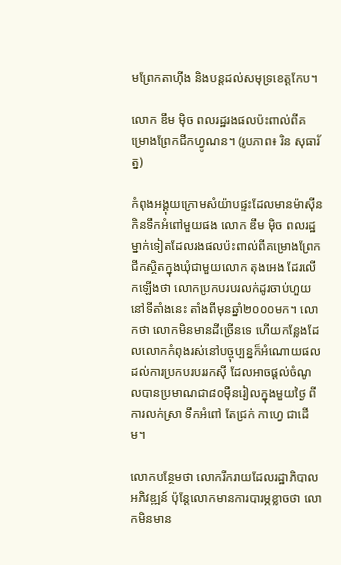មព្រែកតាហ៊ីង និងបន្តដល់សមុទ្រខេត្តកែប។

លោក ឌឹម ម៉ិច ពលរដ្ឋរងផលប៉ះពាល់ពីគម្រោងព្រែកជីកហ្វូណន។ (រូបភាព៖ រិន សុធារ័ត្ន)

កំពុងអង្គុយក្រោមសំយ៉ាបផ្ទះដែលមានម៉ាស៊ីនកិនទឹកអំពៅមួយផង លោក ឌឹម ម៉ិច ពលរដ្ឋម្នាក់ទៀតដែលរងផលប៉ះពាល់ពីគម្រោងព្រែកជីកស្ថិតក្នុងឃុំជាមួយលោក តុងអេង ដែរលើកឡើងថា លោកប្រកបរបរលក់ដូរចាប់ហួយនៅទីតាំងនេះ តាំងពីមុនឆ្នាំ២០០០មក។ លោកថា លោកមិនមានដីច្រើនទេ ហើយកន្លែងដែលលោកកំពុងរស់នៅបច្ចុប្បន្នក៏អំណោយផលដល់ការប្រកបរបររកស៊ី ដែលអាចផ្តល់ចំណូលបានប្រមាណជា៨០ម៉ឺនរៀលក្នុងមួយថ្ងៃ ពីការលក់ស្រា ទឹកអំពៅ តែជ្រក់ កាហ្វេ ជាដើម។

លោកបន្ថែមថា លោករីករាយដែលរដ្ឋាភិបាលអភិវឌ្ឍន៍ ប៉ុន្តែលោកមានការបារម្ភខ្លាចថា លោកមិនមាន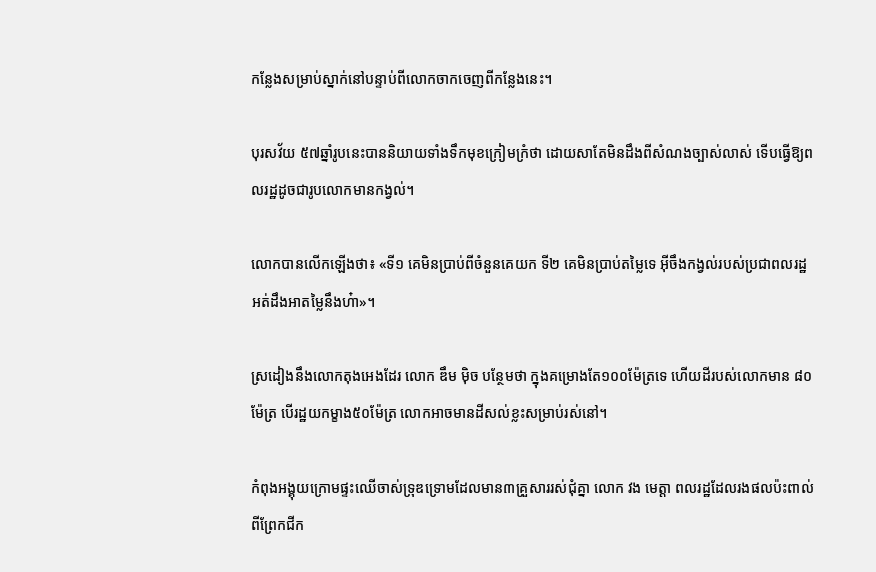កន្លែងសម្រាប់ស្នាក់នៅបន្ទាប់ពីលោកចាកចេញពីកន្លែងនេះ។

បុរសវ័យ ៥៧ឆ្នាំរូបនេះបាននិយាយទាំងទឹកមុខក្រៀមក្រំថា ដោយសាតែមិនដឹងពីសំណងច្បាស់លាស់ ទើបធ្វើឱ្យពលរដ្ឋដូចជារូបលោកមានកង្វល់។

លោកបានលើកឡើងថា៖ «ទី១ គេមិនប្រាប់ពីចំនួនគេយក ទី២ គេមិនប្រាប់តម្លៃទេ អ៊ីចឹងកង្វល់របស់ប្រជាពលរដ្ឋអត់ដឹងអាតម្លៃនឹងហ៎ា»។

ស្រដៀងនឹងលោកតុងអេងដែរ លោក ឌឹម ម៉ិច បន្ថែមថា ក្នុងគម្រោងតែ១០០ម៉ែត្រទេ ហើយដីរបស់លោកមាន ៨០ម៉ែត្រ បើរដ្ឋយកម្ខាង៥០ម៉ែត្រ លោកអាចមានដីសល់ខ្លះសម្រាប់រស់នៅ។

កំពុងអង្គុយក្រោមផ្ទះឈើចាស់ទ្រុឌទ្រោមដែលមាន៣គ្រួសាររស់ជុំគ្នា លោក វង មេត្តា ពលរដ្ឋដែលរងផលប៉ះពាល់ពីព្រែកជីក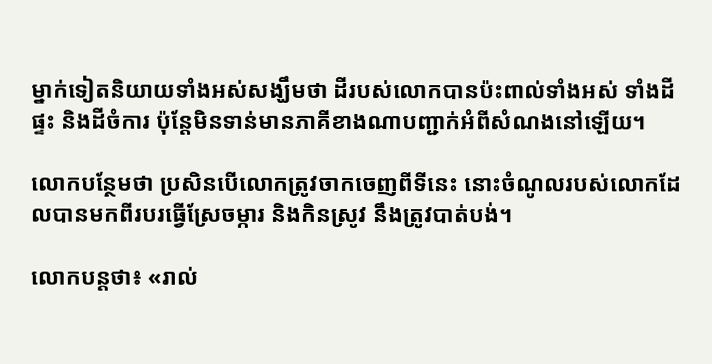ម្នាក់ទៀតនិយាយទាំងអស់សង្ឃឹមថា ដីរបស់លោកបានប៉ះពាល់ទាំងអស់ ទាំងដីផ្ទះ និងដីចំការ ប៉ុន្តែមិនទាន់មានភាគីខាងណាបញ្ជាក់អំពីសំណងនៅឡើយ។

លោកបន្ថែមថា ប្រសិនបើលោកត្រូវចាកចេញពីទីនេះ នោះចំណូលរបស់លោកដែលបានមកពីរបរធ្វើស្រែចម្ការ និងកិនស្រូវ នឹងត្រូវបាត់បង់។

លោកបន្តថា៖ «រាល់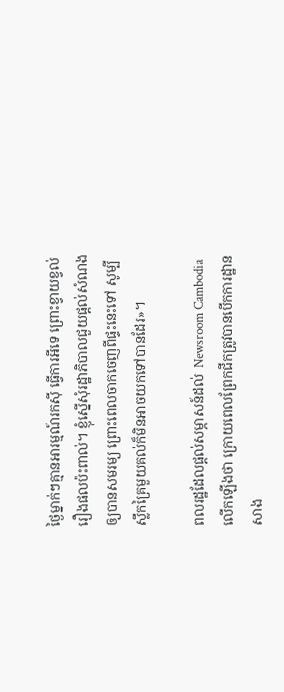ថ្ងៃម្នាក់ៗគ្មានអារម្មណ៍រកស៊ី ធ្វើការអីទេ ព្រោះខ្វាយខ្វល់រឿងផលប៉ះពាល់។ ខ្ញុំស្នើសុំរដ្ឋាភិបាលជួយផ្ដល់សំណងឲ្យបានសមរម្យ ព្រោះពេលចាកចេញពីផ្ទះនេះទៅ សូម្បីស្លឹកគ្រៃមួយគល់ក៏មិនអាចយកទៅបានដែរ»។

ពលរដ្ឋដែលផ្តល់សម្ភាសន៍ដល់  Newsroom Cambodia លើកឡើងថា ក្រោយពេលព្រែកជីកត្រូវបានបើកការដ្ឋានសាង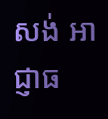សង់ អាជ្ញាធ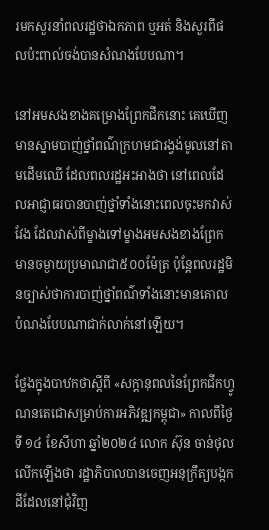រមកសួរនាំពលរដ្ឋថាឯកភាព ឬអត់ និងសួរពីផលប៉ះពាល់ចង់បានសំណងបែបណា។

នៅអមសងខាងគម្រោងព្រែកជីកនោះ គេឃើញមានស្នាមបាញ់ថ្នាំពណ៌ក្រហមជារង្វង់មូលនៅតាមដើមឈើ ដែលពលរដ្ឋអះអាងថា នៅពេលដែលអាជ្ញាធរបានបាញ់ថ្នាំទាំងនោះពេលចុះមកវាស់វែង ដែលវាស់ពីម្ខាងទៅម្ខាងអមសងខាងព្រែក មានចម្ងាយប្រមាណជា៥០០ម៉ែត្រ ប៉ុន្តែពលរដ្ឋមិនច្បាស់ថាការបាញ់ថ្នាំពណ៌ទាំងនោះមានគោលបំណងបែបណាជាក់លាក់នៅឡើយ។

ថ្លែងក្នុងបាឋកថាស្ដីពី «សក្ដានុពលនៃព្រែកជីកហ្វូណនតេជោសម្រាប់ការអភិវឌ្ឍកម្ពុជា» កាលពីថ្ងៃទី ១៤ ខែសីហា ឆ្នាំ២០២៤ លោក ស៊ុន ចាន់ថុល លើកឡើងថា រដ្ឋាភិបាលបានចេញអនុក្រឹត្យបង្កកដីដែលនៅជុំវិញ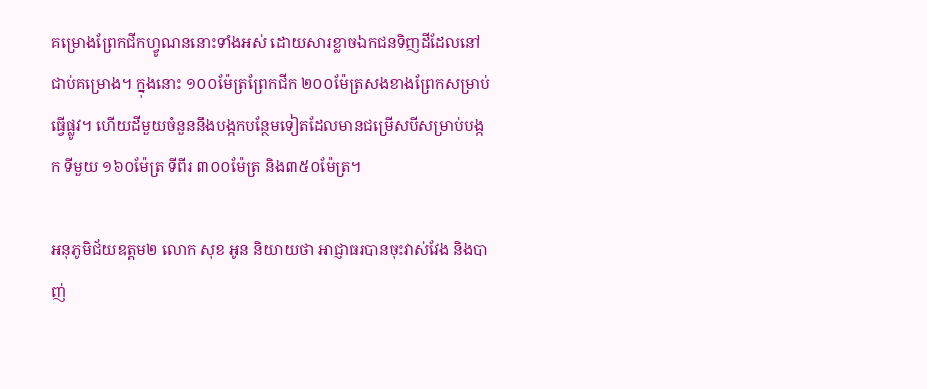គម្រោងព្រែកជីកហ្វូណននោះទាំងអស់ ដោយសារខ្លាចឯកជនទិញដីដែលនៅជាប់គម្រោង។ ក្នុងនោះ ១០០ម៉ែត្រព្រែកជីក ២០០ម៉ែត្រសងខាងព្រែកសម្រាប់ធ្វើផ្លូវ។ ហើយដីមួយចំនួននឹងបង្កកបន្ថែមទៀតដែលមានជម្រើសបីសម្រាប់បង្កក ទីមួយ ១៦០ម៉ែត្រ ទីពីរ ៣០០ម៉ែត្រ និង៣៥០ម៉ែត្រ។

អនុភូមិជ័យឧត្ដម២ លោក សុខ អូន និយាយថា អាជ្ញាធរបានចុះវាស់វែង និងបាញ់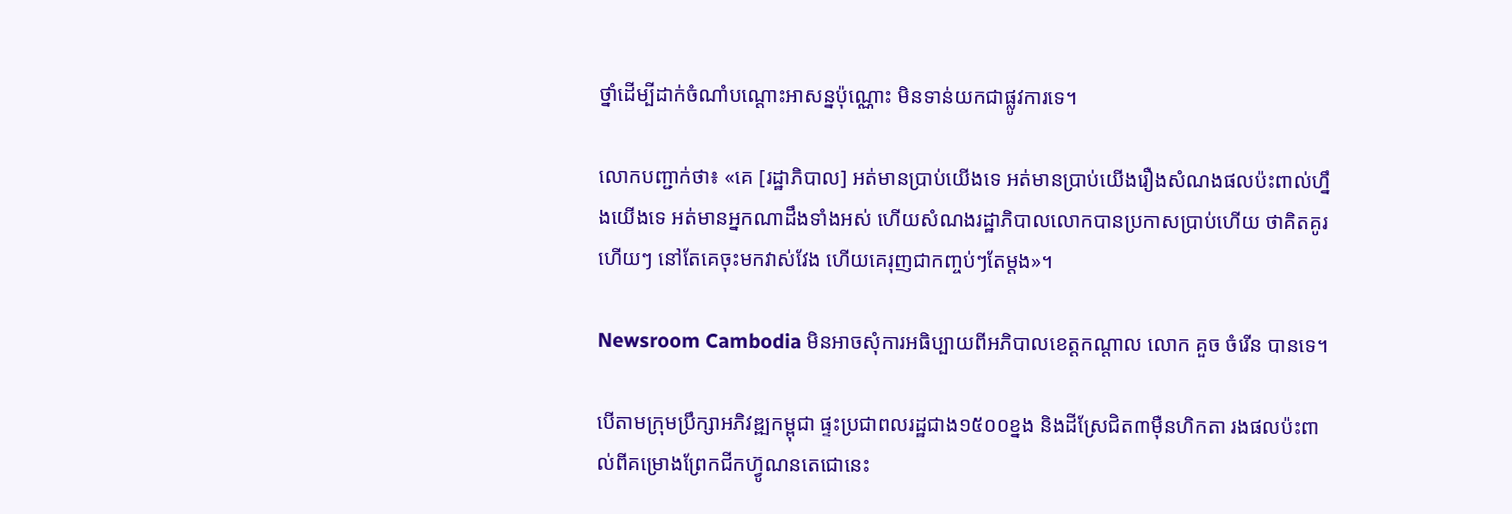ថ្នាំដើម្បីដាក់ចំណាំបណ្ដោះអាសន្នប៉ុណ្ណោះ មិនទាន់យកជាផ្លូវការទេ។

លោកបញ្ជាក់ថា៖ «គេ [រដ្ឋាភិបាល] អត់មានប្រាប់យើងទេ អត់មានប្រាប់យើងរឿងសំណងផលប៉ះពាល់ហ្នឹងយើងទេ អត់មានអ្នកណាដឹងទាំងអស់ ហើយសំណងរដ្ឋាភិបាលលោកបានប្រកាសប្រាប់ហើយ ថាគិតគូរហើយៗ នៅតែគេចុះមកវាស់វែង ហើយគេរុញជាកញ្ចប់ៗតែម្ដង»។

Newsroom Cambodia មិនអាចសុំការអធិប្បាយពីអភិបាលខេត្ដកណ្ដាល លោក គួច ចំរើន បានទេ។

បើតាមក្រុមប្រឹក្សាអភិវឌ្ឍកម្ពុជា ផ្ទះប្រជាពលរដ្ឋជាង១៥០០ខ្នង និងដីស្រែជិត៣ម៉ឺនហិកតា រងផលប៉ះពាល់ពីគម្រោងព្រែកជីកហ្វ៊ូណនតេជោនេះ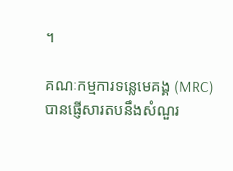។

គណៈកម្មការទន្លេមេគង្គ (MRC) បានផ្ញើសារតបនឹងសំណួរ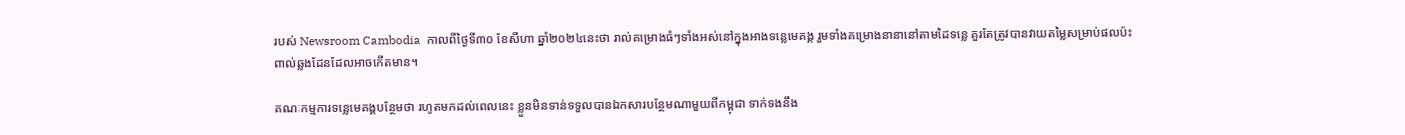របស់ Newsroom Cambodia  កាលពីថ្ងៃទី៣០ ខែសីហា ឆ្នាំ២០២៤នេះថា រាល់គម្រោងធំៗទាំងអស់នៅក្នុងអាងទន្លេមេគង្គ រួមទាំងគម្រោងនានានៅតាមដៃទន្លេ គួរតែត្រូវបានវាយតម្លៃសម្រាប់ផលប៉ះពាល់ឆ្លងដែនដែលអាចកើតមាន។

គណៈកម្មការទន្លេមេគង្គបន្ថែមថា រហូតមកដល់ពេលនេះ ខ្លួនមិនទាន់ទទួលបានឯកសារបន្ថែមណាមួយពីកម្ពុជា ទាក់ទងនឹង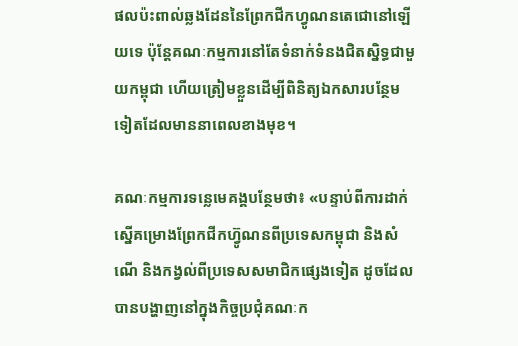ផលប៉ះពាល់ឆ្លងដែននៃព្រែកជីកហ្វូណនតេជោនៅឡើយទេ ប៉ុន្តែគណៈកម្មការនៅតែទំនាក់ទំនងជិតស្និទ្ធជាមួយកម្ពុជា ហើយត្រៀមខ្លួនដើម្បីពិនិត្យឯកសារបន្ថែមទៀតដែលមាននាពេលខាងមុខ។

គណៈកម្មការទន្លេមេគង្គបន្ថែមថា៖ «បន្ទាប់ពីការដាក់ស្នើគម្រោងព្រែកជីកហ្វ៊ូណនពីប្រទេសកម្ពុជា និងសំណើ និងកង្វល់ពីប្រទេសសមាជិកផ្សេងទៀត ដូចដែលបានបង្ហាញនៅក្នុងកិច្ចប្រជុំគណៈក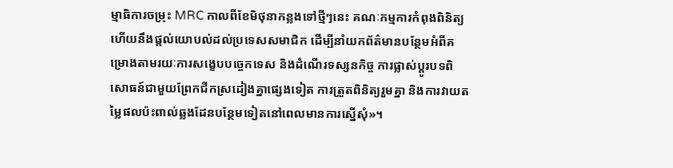ម្មាធិការចម្រុះ MRC កាលពីខែមិថុនាកន្លងទៅថ្មីៗនេះ គណៈកម្មការកំពុងពិនិត្យ ហើយនឹងផ្តល់យោបល់ដល់ប្រទេសសមាជិក ដើម្បីនាំយកព័ត៌មានបន្ថែមអំពីគម្រោងតាមរយៈការសង្ខេបបច្ចេកទេស និងដំណើរទស្សនកិច្ច ការផ្លាស់ប្តូរបទពិសោធន៍ជាមួយព្រែកជីកស្រដៀងគ្នាផ្សេងទៀត ការត្រួតពិនិត្យរួមគ្នា និងការវាយតម្លៃផលប៉ះពាល់ឆ្លងដែនបន្ថែមទៀតនៅពេលមានការស្នើសុំ»។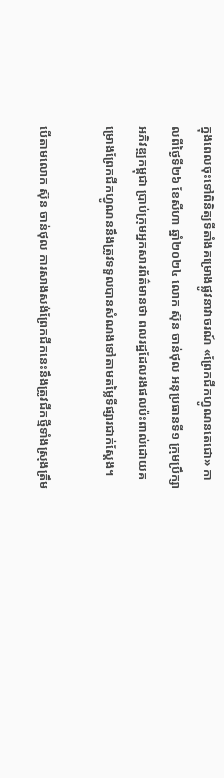ក្នុងពេលចុះទៅពិនិត្យទីតាំងគម្រោងផ្លូវនាវាចរណ៍ «ព្រែកជីកហ្វូណនតេជោ» កាលពីថ្ងៃទី២៦ ខែសីហា ឆ្នាំ២០២៤ លោក ស៊ុន ចាន់ថុល អនុប្រធានទី១ ក្រុមប្រឹក្សាអភិវឌ្ឍកម្ពុជា ប្រាប់ក្រុមអ្នកសារព័ត៌មានថា ពលរដ្ឋដែលរងផលប៉ះពាល់ដោយគម្រោងព្រែកជីកហ្វូណននឹងត្រូវទទួលបានសំណងទៅតាមតម្លៃទីផ្សារជាក់ស្តែង។

បើតាមលោក ស៊ុន ចាន់ថុល ការសាងសង់ព្រែកជីកនេះនឹងត្រូវជីកថ្មីទាំងស្រុងត្រឹម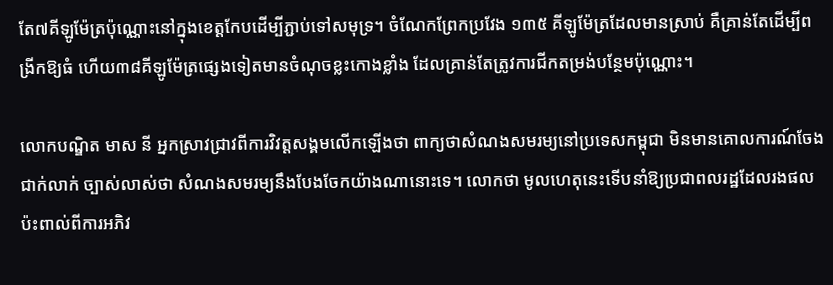តែ៧គីឡូម៉ែត្រប៉ុណ្ណោះនៅក្នុងខេត្តកែបដើម្បីភ្ជាប់ទៅសមុទ្រ។ ចំណែកព្រែកប្រវែង ១៣៥ គីឡូម៉ែត្រដែលមានស្រាប់ គឺគ្រាន់តែដើម្បីពង្រីកឱ្យធំ ហើយ៣៨គីឡូម៉ែត្រផ្សេងទៀតមានចំណុចខ្លះកោងខ្លាំង ដែលគ្រាន់តែត្រូវការជីកតម្រង់បន្ថែមប៉ុណ្ណោះ។

លោកបណ្ឌិត មាស នី អ្នកស្រាវជ្រាវពីការវិវត្តសង្គមលើកឡើងថា ពាក្យថាសំណងសមរម្យនៅប្រទេសកម្ពុជា មិនមានគោលការណ៍ចែងជាក់លាក់ ច្បាស់លាស់ថា សំណងសមរម្យនឹងបែងចែកយ៉ាងណានោះទេ។ លោកថា មូលហេតុនេះទើបនាំឱ្យប្រជាពលរដ្ឋដែលរងផលប៉ះពាល់ពីការអភិវ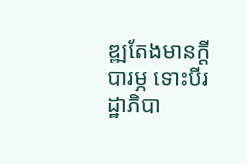ឌ្ឍតែងមានក្ដីបារម្ភ ទោះបីរដ្ឋាភិបា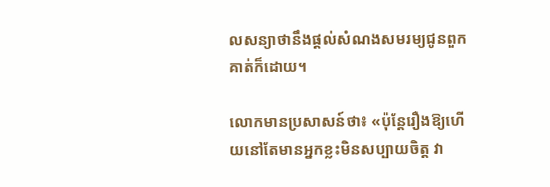លសន្យាថានឹងផ្ដល់សំណងសមរម្យជូនពួកគាត់ក៏ដោយ។

លោកមានប្រសាសន៍ថា៖ «ប៉ុន្តែរឿងឱ្យហើយនៅតែមានអ្នកខ្លះមិនសប្បាយចិត្ដ វា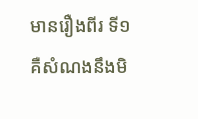មានរឿងពីរ ទី១ គឺសំណងនឹងមិ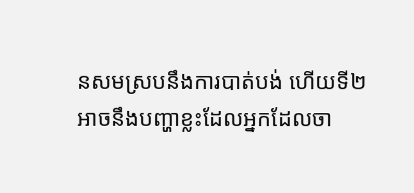នសមស្របនឹងការបាត់បង់ ហើយទី២ អាចនឹងបញ្ហាខ្លះដែលអ្នកដែលចា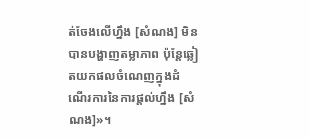ត់ចែងលើហ្នឹង [សំណង] មិនបានបង្ហាញតម្លាភាព ប៉ុន្តែឆ្លៀតយកផលចំណេញក្នុងដំណើរការនៃការផ្ដល់ហ្នឹង [សំណង]»។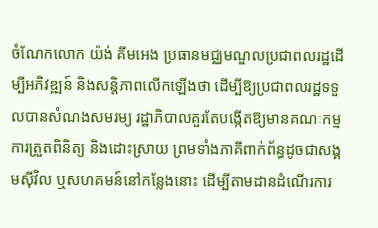ចំណែកលោក យ៉ង់ គីមអេង ប្រធានមជ្ឈមណ្ឌលប្រជាពលរដ្ឋដើម្បីអភិវឌ្ឍន៍ និងសន្តិភាពលើកឡើងថា ដើម្បីឱ្យប្រជាពលរដ្ឋទទួលបានសំណងសមរម្យ រដ្ឋាភិបាលគួរតែបង្កើតឱ្យមានគណៈកម្មការត្រួតពិនិត្យ និងដោះស្រាយ ព្រមទាំងភាគីពាក់ព័ន្ធដូចជាសង្គមស៊ីវិល ឬសហគមន៍នៅកន្លែងនោះ ដើម្បីតាមដានដំណើរការ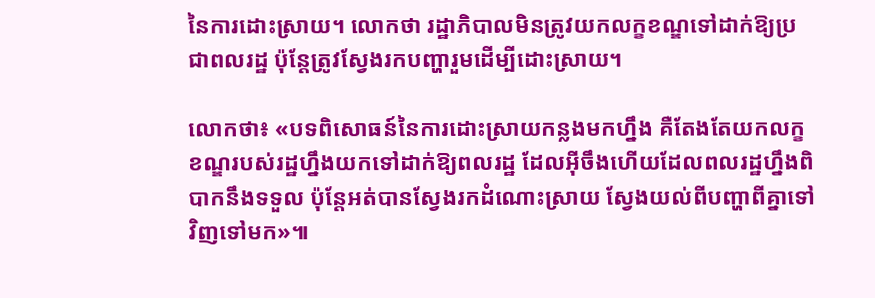នៃការដោះស្រាយ។ លោកថា រដ្ឋាភិបាលមិនត្រូវយកលក្ខខណ្ឌទៅដាក់ឱ្យប្រជាពលរដ្ឋ ប៉ុន្តែត្រូវស្វែងរកបញ្ហារួមដើម្បីដោះស្រាយ។

លោកថា៖ «បទពិសោធន៍នៃការដោះស្រាយកន្លងមកហ្នឹង គឺតែងតែយកលក្ខខណ្ឌរបស់រដ្ឋហ្នឹងយកទៅដាក់ឱ្យពលរដ្ឋ ដែលអ៊ីចឹងហើយដែលពលរដ្ឋហ្នឹងពិបាកនឹងទទួល ប៉ុន្តែអត់បានស្វែងរកដំណោះស្រាយ ស្វែងយល់ពីបញ្ហាពីគ្នាទៅវិញទៅមក»៕